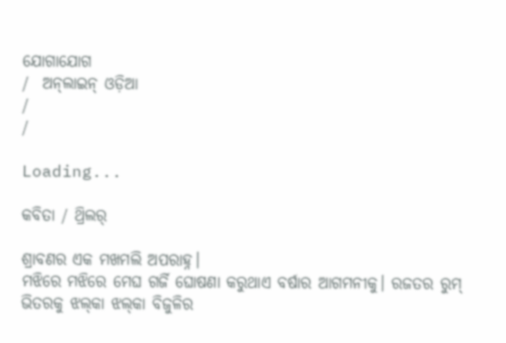ଯୋଗାଯୋଗ
/  ଅନ୍‌ଲାଇନ୍ ଓଡ଼ିଆ
/
/

Loading...

କବିତା / ଥ୍ରିଲର୍

ଶ୍ରାବଣର ଏକ ମଖମଲି ଅପରାହ୍ନ।
ମଝିରେ ମଝିରେ ମେଘ ଗର୍ଜି ଘୋଷଣା କରୁଥାଏ ବର୍ଷାର ଆଗମନୀକୁ। ରଜତର ରୁମ୍ ଭିତରକୁ ଝଲ୍‌କା ଝଲ୍‌କା ବିଜୁଳିର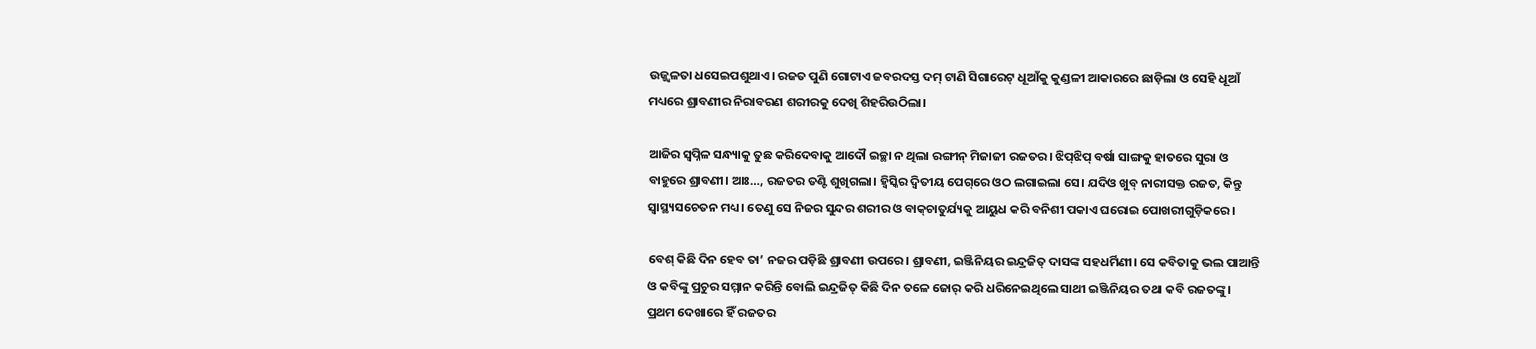ଉଜ୍ଜ୍ବଳତା ଧସେଇପଶୁଥାଏ। ରଜତ ପୁଣି ଗୋଟାଏ ଜବରଦସ୍ତ ଦମ୍ ଟାଣି ସିଗାରେଟ୍ ଧୂଆଁକୁ କୁଣ୍ଡଳୀ ଆକାରରେ ଛାଡ଼ିଲା ଓ ସେହି ଧୂଆଁ ମଧ୍ୟରେ ଶ୍ରାବଣୀର ନିରାବରଣ ଶରୀରକୁ ଦେଖି ଶିହରିଉଠିଲା।

ଆଜିର ସ୍ବପ୍ନିଳ ସନ୍ଧ୍ୟାକୁ ତୁଛ କରିଦେବାକୁ ଆଦୌ ଇଚ୍ଛା ନ ଥିଲା ରଙ୍ଗୀନ୍ ମିଜାଜୀ ରଜତର। ଝିପ୍‌ଝିପ୍‌ ବର୍ଷା ସାଙ୍ଗକୁ ହାତରେ ସୁରା ଓ ବାହୁରେ ଶ୍ରାବଣୀ। ଆଃ…, ରଜତର ତଣ୍ଟି ଶୁଖିଗଲା। ହ୍ବିସ୍କିର ଦ୍ବିତୀୟ ପେଗ୍‌ରେ ଓଠ ଲଗାଇଲା ସେ। ଯଦିଓ ଖୁବ୍ ନାରୀସକ୍ତ ରଜତ, କିନ୍ତୁ ସ୍ବାସ୍ଥ୍ୟସଚେତନ ମଧ୍ୟ। ତେଣୁ ସେ ନିଜର ସୁନ୍ଦର ଶରୀର ଓ ବାକ୍‌ଚାତୁର୍ଯ୍ୟକୁ ଆୟୁଧ କରି ବନିଶୀ ପକାଏ ଘରୋଇ ପୋଖରୀଗୁଡ଼ିକରେ।

ବେଶ୍ କିଛି ଦିନ ହେବ ତା’ ନଜର ପଡ଼ିଛି ଶ୍ରାବଣୀ ଉପରେ। ଶ୍ରାବଣୀ, ଇଞ୍ଜିନିୟର ଇନ୍ଦ୍ରଜିତ୍ ଦାସଙ୍କ ସହଧର୍ମିଣୀ। ସେ କବିତାକୁ ଭଲ ପାଆନ୍ତି ଓ କବିଙ୍କୁ ପ୍ରଚୁର ସମ୍ମାନ କରିନ୍ତି ବୋଲି ଇନ୍ଦ୍ରଜିତ୍ କିଛି ଦିନ ତଳେ ଜୋର୍ କରି ଧରିନେଇଥିଲେ ସାଥୀ ଇଞ୍ଜିନିୟର ତଥା କବି ରଜତଙ୍କୁ। ପ୍ରଥମ ଦେଖାରେ ହିଁ ରଜତର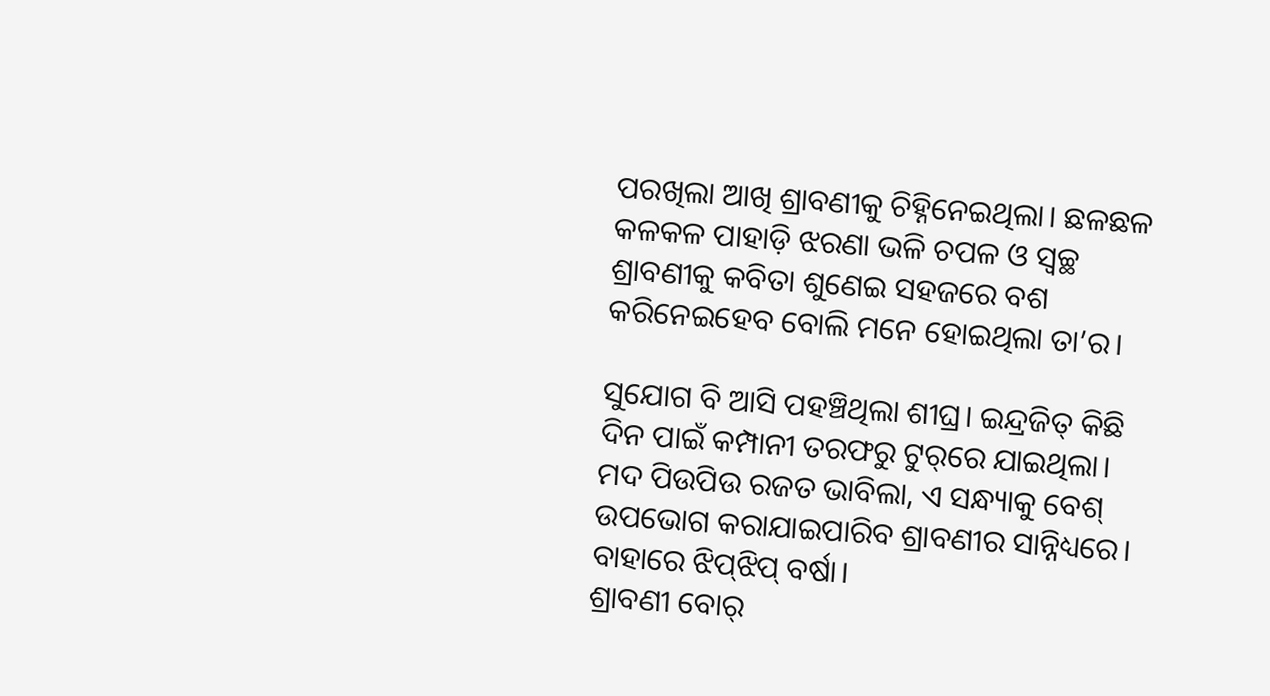ପରଖିଲା ଆଖି ଶ୍ରାବଣୀକୁ ଚିହ୍ନିନେଇଥିଲା। ଛଳଛଳ କଳକଳ ପାହାଡ଼ି ଝରଣା ଭଳି ଚପଳ ଓ ସ୍ବଚ୍ଛ ଶ୍ରାବଣୀକୁ କବିତା ଶୁଣେଇ ସହଜରେ ବଶ କରିନେଇହେବ ବୋଲି ମନେ ହୋଇଥିଲା ତା’ର।

ସୁଯୋଗ ବି ଆସି ପହଞ୍ଚିଥିଲା ଶୀଘ୍ର। ଇନ୍ଦ୍ରଜିତ୍ କିଛି ଦିନ ପାଇଁ କମ୍ପାନୀ ତରଫରୁ ଟୁର୍‌ରେ ଯାଇଥିଲା। ମଦ ପିଉପିଉ ରଜତ ଭାବିଲା, ଏ ସନ୍ଧ୍ୟାକୁ ବେଶ୍ ଉପଭୋଗ କରାଯାଇପାରିବ ଶ୍ରାବଣୀର ସାନ୍ନିଧ୍ୟରେ।
ବାହାରେ ଝିପ୍‌ଝିପ୍‌ ବର୍ଷା।
ଶ୍ରାବଣୀ ବୋର୍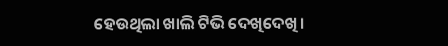ହେଉଥିଲା ଖାଲି ଟିଭି ଦେଖିଦେଖି।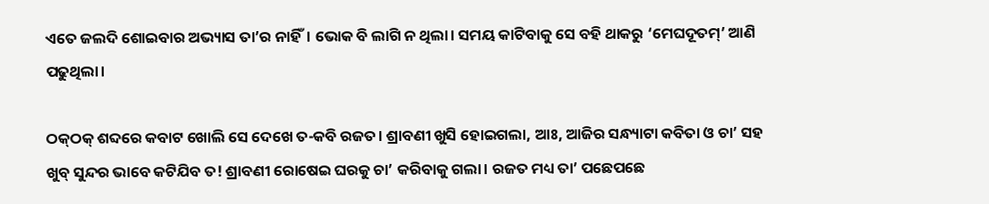ଏତେ ଜଲଦି ଶୋଇବାର ଅଭ୍ୟାସ ତା’ର ନାହିଁ। ଭୋକ ବି ଲାଗି ନ ଥିଲା। ସମୟ କାଟିବାକୁ ସେ ବହି ଥାକରୁ ‘ମେଘଦୂତମ୍’ ଆଣି ପଢୁଥିଲା।

ଠକ୍‌ଠକ୍‌ ଶବ୍ଦରେ କବାଟ ଖୋଲି ସେ ଦେଖେ ତ-କବି ରଜତ। ଶ୍ରାବଣୀ ଖୁସି ହୋଇଗଲା, ଆଃ, ଆଜିର ସନ୍ଧ୍ୟାଟା କବିତା ଓ ଚା’ ସହ ଖୁବ୍ ସୁନ୍ଦର ଭାବେ କଟିଯିବ ତ! ଶ୍ରାବଣୀ ରୋଷେଇ ଘରକୁ ଚା’ କରିବାକୁ ଗଲା। ରଜତ ମଧ୍ୟ ତା’ ପଛେପଛେ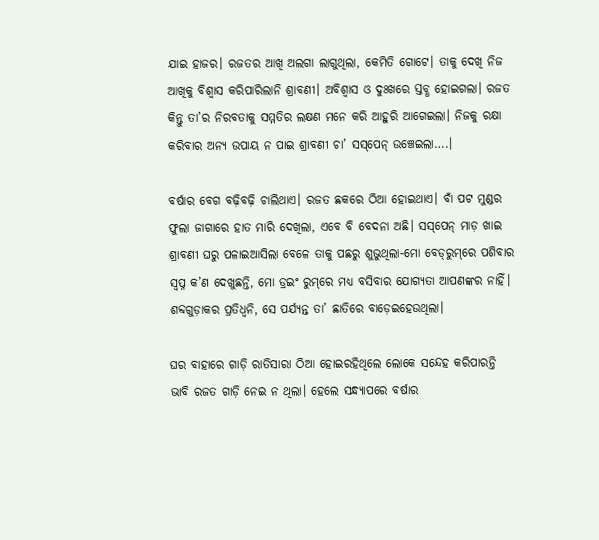ଯାଇ ହାଜର। ରଜତର ଆଖି ଅଲଗା ଲାଗୁଥିଲା, କେମିତି ଗୋଟେ। ତାକୁ ଦେଖି ନିଜ ଆଖିକୁ ବିଶ୍ବାସ କରିପାରିଲାନି ଶ୍ରାବଣୀ। ଅବିଶ୍ବାସ ଓ ଦୁଃଖରେ ସ୍ତବ୍ଧ ହୋଇଗଲା। ରଜତ କିନ୍ତୁ ତା’ର ନିରବତାକୁ ସମ୍ମତିର ଲକ୍ଷଣ ମନେ କରି ଆହୁରି ଆଗେଇଲା। ନିଜକୁ ରକ୍ଷା କରିବାର ଅନ୍ୟ ଉପାୟ ନ ପାଇ ଶ୍ରାବଣୀ ଚା’ ସସ୍‌ପେନ୍‌ ଉଞ୍ଚେଇଲା….।

ବର୍ଷାର ବେଗ ବଢ଼ିବଢ଼ି ଚାଲିଥାଏ। ରଜତ ଛକରେ ଠିଆ ହୋଇଥାଏ। ବାଁ ପଟ ମୁଣ୍ଡର ଫୁଲା ଜାଗାରେ ହାତ ମାରି ଦେଖିଲା, ଏବେ ବି ବେଦନା ଅଛି। ସସ୍‌ପେନ୍‌ ମାଡ଼ ଖାଇ ଶ୍ରାବଣୀ ଘରୁ ପଳାଇଆସିଲା ବେଳେ ତାକୁ ପଛରୁ ଶୁଭୁଥିଲା-ମୋ ବେଡ୍‌ରୁମ୍‌ରେ ପଶିବାର ସ୍ବପ୍ନ କ’ଣ ଦେଖୁଛନ୍ତି, ମୋ ଡ୍ରଇଂ ରୁମ୍‌ରେ ମଧ୍ୟ ବସିବାର ଯୋଗ୍ୟତା ଆପଣଙ୍କର ନାହିଁ। ଶବ୍ଦଗୁଡ଼ାକର ପ୍ରତିଧ୍ବନି, ସେ ପର୍ଯ୍ୟନ୍ତ ତା’ ଛାତିରେ ବାଡ଼େଇହେଉଥିଲା।

ଘର ବାହାରେ ଗାଡ଼ି ରାତିସାରା ଠିଆ ହୋଇରହିଥିଲେ ଲୋକେ ସନ୍ଦେହ କରିପାରନ୍ତି ଭାବି ରଜତ ଗାଡ଼ି ନେଇ ନ ଥିଲା। ହେଲେ ସନ୍ଧ୍ୟାପରେ ବର୍ଷାର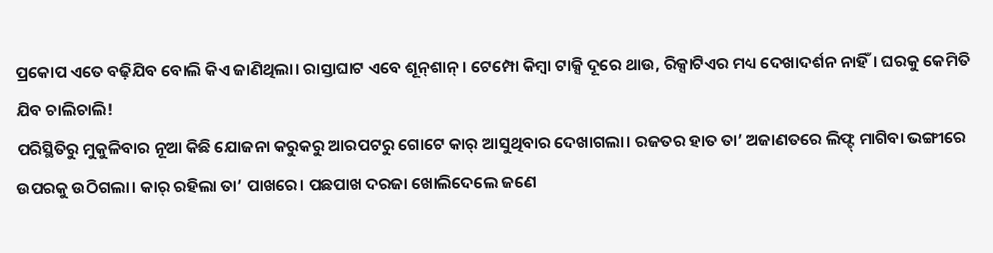ପ୍ରକୋପ ଏତେ ବଢ଼ିଯିବ ବୋଲି କିଏ ଜାଣିଥିଲା। ରାସ୍ତାଘାଟ ଏବେ ଶୂନ୍‌ଶାନ୍‌। ଟେମ୍ପୋ କିମ୍ବା ଟାକ୍ସି ଦୂରେ ଥାଉ, ରିକ୍ସାଟିଏର ମଧ୍ୟ ଦେଖାଦର୍ଶନ ନାହିଁ। ଘରକୁ କେମିତି ଯିବ ଚାଲିଚାଲି!
ପରିସ୍ଥିତିରୁ ମୁକୁଳିବାର ନୂଆ କିଛି ଯୋଜନା କରୁକରୁ ଆରପଟରୁ ଗୋଟେ କାର୍ ଆସୁଥିବାର ଦେଖାଗଲା। ରଜତର ହାତ ତା’ ଅଜାଣତରେ ଲିଫ୍ଟ୍ ମାଗିବା ଭଙ୍ଗୀରେ ଉପରକୁ ଉଠିଗଲା। କାର୍ ରହିଲା ତା’ ପାଖରେ। ପଛପାଖ ଦରଜା ଖୋଲିଦେଲେ ଜଣେ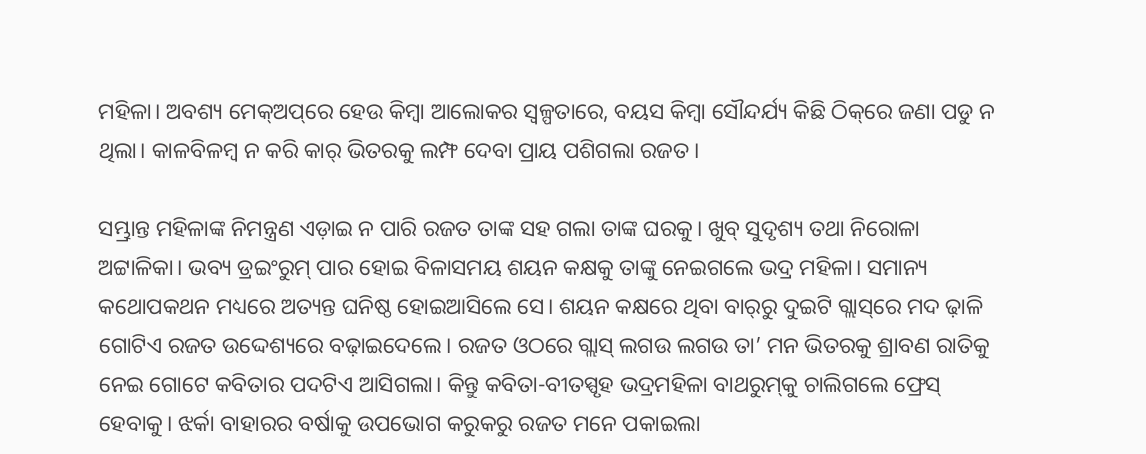ମହିଳା। ଅବଶ୍ୟ ମେକ୍ଅପ୍‌ରେ ହେଉ କିମ୍ବା ଆଲୋକର ସ୍ବଳ୍ପତାରେ, ବୟସ କିମ୍ବା ସୌନ୍ଦର୍ଯ୍ୟ କିଛି ଠିକ୍‌ରେ ଜଣା ପଡୁ ନ ଥିଲା। କାଳବିଳମ୍ବ ନ କରି କାର୍ ଭିତରକୁ ଲମ୍ଫ ଦେବା ପ୍ରାୟ ପଶିଗଲା ରଜତ।

ସମ୍ଭ୍ରାନ୍ତ ମହିଳାଙ୍କ ନିମନ୍ତ୍ରଣ ଏଡ଼ାଇ ନ ପାରି ରଜତ ତାଙ୍କ ସହ ଗଲା ତାଙ୍କ ଘରକୁ। ଖୁବ୍ ସୁଦୃଶ୍ୟ ତଥା ନିରୋଳା ଅଟ୍ଟାଳିକା। ଭବ୍ୟ ଡ୍ରଇଂରୁମ୍ ପାର ହୋଇ ବିଳାସମୟ ଶୟନ କକ୍ଷକୁ ତାଙ୍କୁ ନେଇଗଲେ ଭଦ୍ର ମହିଳା। ସମାନ୍ୟ କଥୋପକଥନ ମଧ୍ୟରେ ଅତ୍ୟନ୍ତ ଘନିଷ୍ଠ ହୋଇଆସିଲେ ସେ। ଶୟନ କକ୍ଷରେ ଥିବା ବାର୍‌ରୁ ଦୁଇଟି ଗ୍ଲାସ୍‌ରେ ମଦ ଢ଼ାଳି ଗୋଟିଏ ରଜତ ଉଦ୍ଦେଶ୍ୟରେ ବଢ଼ାଇଦେଲେ। ରଜତ ଓଠରେ ଗ୍ଲାସ୍ ଲଗଉ ଲଗଉ ତା’ ମନ ଭିତରକୁ ଶ୍ରାବଣ ରାତିକୁ ନେଇ ଗୋଟେ କବିତାର ପଦଟିଏ ଆସିଗଲା। କିନ୍ତୁ କବିତା-ବୀତସ୍ପୃହ ଭଦ୍ରମହିଳା ବାଥରୁମ୍‌କୁ ଚାଲିଗଲେ ଫ୍ରେସ୍ ହେବାକୁ। ଝର୍କା ବାହାରର ବର୍ଷାକୁ ଉପଭୋଗ କରୁକରୁ ରଜତ ମନେ ପକାଇଲା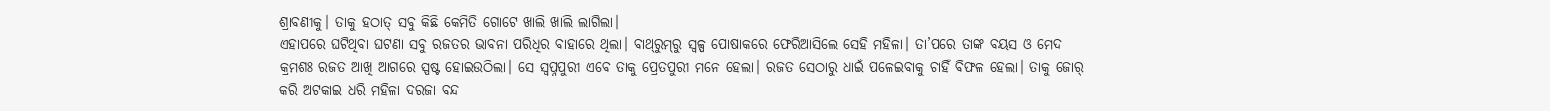ଶ୍ରାବଣୀକୁ। ତାକୁ ହଠାତ୍ ସବୁ କିଛି କେମିତି ଗୋଟେ ଖାଲି ଖାଲି ଲାଗିଲା।
ଏହାପରେ ଘଟିଥିବା ଘଟଣା ସବୁ ରଜତର ଭାବନା ପରିଧିର ବାହାରେ ଥିଲା। ବାଥ୍‌ରୁମ୍‌ରୁ ସ୍ବଳ୍ପ ପୋଷାକରେ ଫେରିଆସିଲେ ସେହି ମହିଳା। ତା’ପରେ ତାଙ୍କ ବୟସ ଓ ମେଦ କ୍ରମଶଃ ରଜତ ଆଖି ଆଗରେ ସ୍ପଷ୍ଟ ହୋଇଉଠିଲା। ସେ ସ୍ବପ୍ନପୁରୀ ଏବେ ତାକୁ ପ୍ରେତପୁରୀ ମନେ ହେଲା। ରଜତ ସେଠାରୁ ଧାଇଁ ପଳେଇବାକୁ ଚାହିଁ ବିଫଳ ହେଲା। ତାକୁ ଜୋର୍ କରି ଅଟକାଇ ଧରି ମହିଳା ଦରଜା ବନ୍ଦ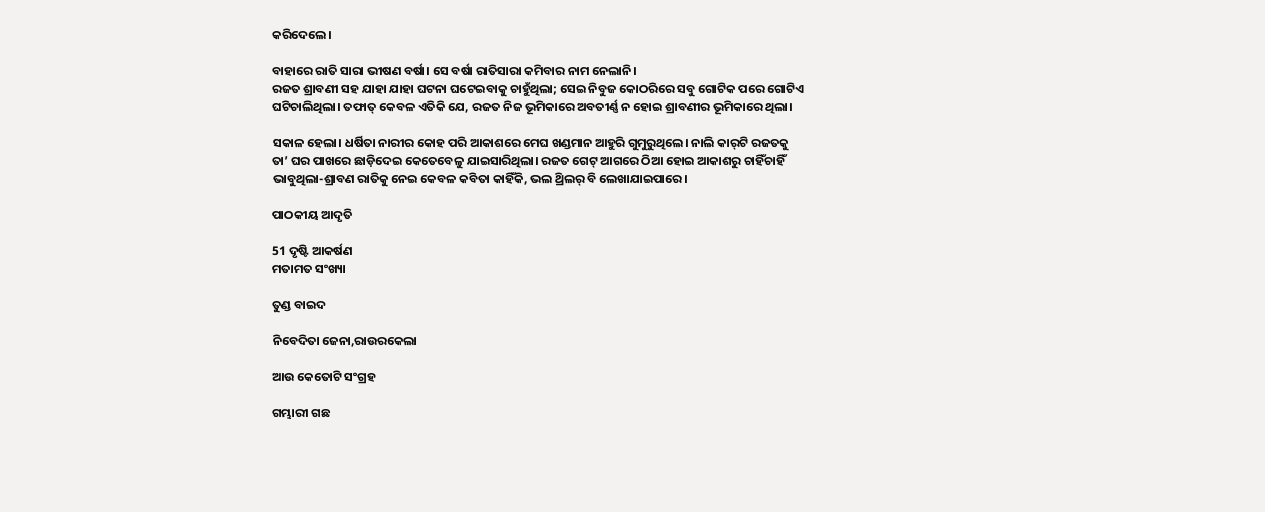କରିଦେଲେ।

ବାହାରେ ରାତି ସାରା ଭୀଷଣ ବର୍ଷା। ସେ ବର୍ଷା ରାତିସାରା କମିବାର ନାମ ନେଲାନି।
ରଜତ ଶ୍ରାବଣୀ ସହ ଯାହା ଯାହା ଘଟନା ଘଟେଇବାକୁ ଚାହୁଁଥିଲା; ସେଇ ନିବୁଜ କୋଠରିରେ ସବୁ ଗୋଟିକ ପରେ ଗୋଟିଏ ଘଟିଚାଲିଥିଲା। ତଫାତ୍ କେବଳ ଏତିକି ଯେ, ରଜତ ନିଜ ଭୂମିକାରେ ଅବତୀର୍ଣ୍ଣ ନ ହୋଇ ଶ୍ରାବଣୀର ଭୂମିକାରେ ଥିଲା।

ସକାଳ ହେଲା। ଧର୍ଷିତା ନାରୀର କୋହ ପରି ଆକାଶରେ ମେଘ ଖଣ୍ଡମାନ ଆହୁରି ଗୁମୁରୁଥିଲେ। ନାଲି କାର୍‌ଟି ରଜତକୁ ତା’ ଘର ପାଖରେ ଛାଡ଼ିଦେଇ କେତେବେଳୁ ଯାଇସାରିଥିଲା। ରଜତ ଗେଟ୍ ଆଗରେ ଠିଆ ହୋଇ ଆକାଶରୁ ଚାହିଁଚାହିଁ ଭାବୁଥିଲା-ଶ୍ରାବଣ ରାତିକୁ ନେଇ କେବଳ କବିତା କାହିଁକି, ଭଲ ଥ୍ରିଲର୍ ବି ଲେଖାଯାଇପାରେ।

ପାଠକୀୟ ଆଦୃତି

51 ଦୃଷ୍ଟି ଆକର୍ଷଣ
ମତାମତ ସଂଖ୍ୟା

ତୁଣ୍ଡ ବାଇଦ

ନିବେଦିତା ଜେନା,ରାଉରକେଲା

ଆଉ କେତୋଟି ସଂଗ୍ରହ

ଗମ୍ଭାରୀ ଗଛ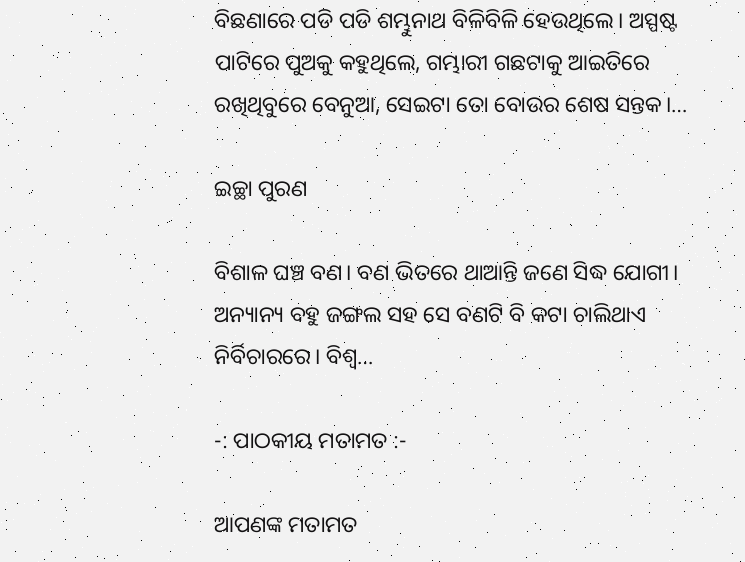ବିଛଣାରେ ପଡି ପଡି ଶମ୍ଭୁନାଥ ବିଳିବିଳି ହେଉଥିଲେ। ଅସ୍ପଷ୍ଟ ପାଟିରେ ପୁଅକୁ କହୁଥିଲେ, ଗମ୍ଭାରୀ ଗଛଟାକୁ ଆଇତିରେ ରଖିଥିବୁରେ ବେନୁଆ, ସେଇଟା ତୋ ବୋଉର ଶେଷ ସନ୍ତକ।…

ଇଚ୍ଛା ପୁରଣ

ବିଶାଳ ଘଞ୍ଚ ବଣ। ବଣ ଭିତରେ ଥାଆନ୍ତି ଜଣେ ସିଦ୍ଧ ଯୋଗୀ। ଅନ୍ୟାନ୍ୟ ବହୁ ଜଙ୍ଗଲ ସହ ସେ ବଣଟି ବି କଟା ଚାଲିଥାଏ ନିର୍ବିଚାରରେ। ବିଶ୍ବ…

-: ପାଠକୀୟ ମତାମତ :-

ଆପଣଙ୍କ ମତାମତ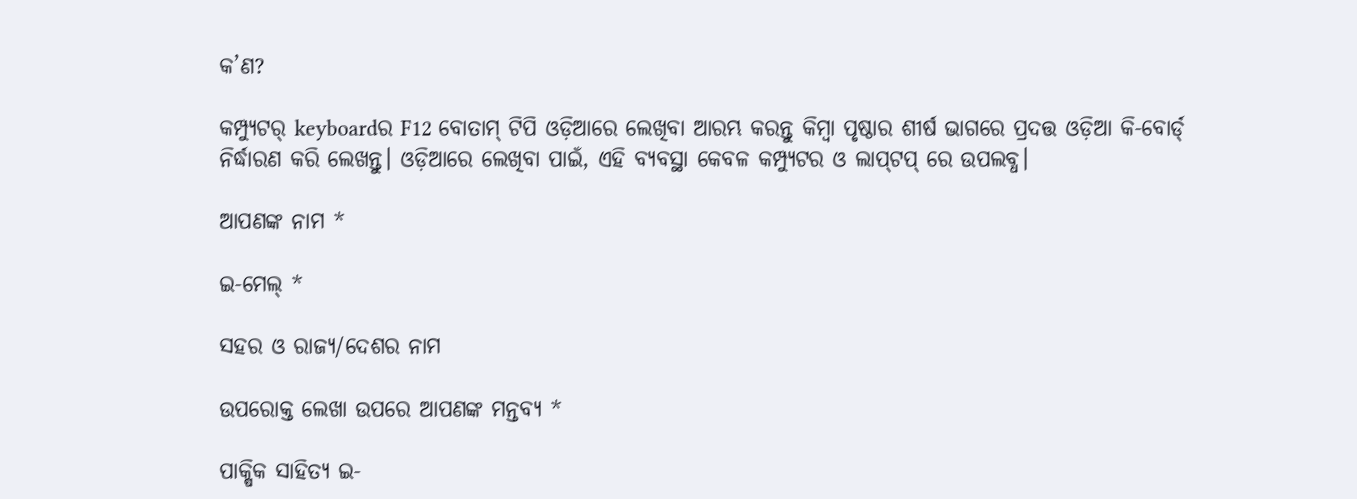କ’ଣ?

କମ୍ପ୍ୟୁଟର୍ keyboardର F12 ବୋତାମ୍ ଟିପି ଓଡ଼ିଆରେ ଲେଖିବା ଆରମ୍ଭ କରନ୍ତୁ କିମ୍ବା ପୃଷ୍ଠାର ଶୀର୍ଷ ଭାଗରେ ପ୍ରଦତ୍ତ ଓଡ଼ିଆ କି-ବୋର୍ଡ୍ ନିର୍ଦ୍ଧାରଣ କରି ଲେଖନ୍ତୁ। ଓଡ଼ିଆରେ ଲେଖିବା ପାଇଁ, ଏହି ବ୍ୟବସ୍ଥା କେବଳ କମ୍ପ୍ୟୁଟର ଓ ଲାପ୍‌ଟପ୍ ରେ ଉପଲବ୍ଧ।

ଆପଣଙ୍କ ନାମ *

ଇ-ମେଲ୍ *

ସହର ଓ ରାଜ୍ୟ/ଦେଶର ନାମ

ଉପରୋକ୍ତ ଲେଖା ଉପରେ ଆପଣଙ୍କ ମନ୍ତବ୍ୟ *

ପାକ୍ଷିକ ସାହିତ୍ୟ ଇ-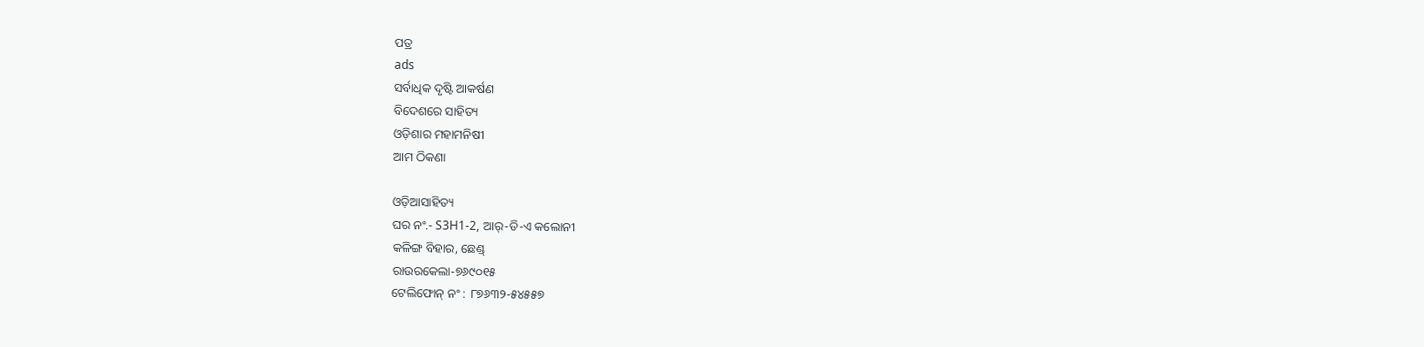ପତ୍ର
ads
ସର୍ବାଧିକ ଦୃଷ୍ଟି ଆକର୍ଷଣ
ବିଦେଶରେ ସାହିତ୍ୟ
ଓଡ଼ିଶାର ମହାମନିଷୀ
ଆମ ଠିକଣା

ଓଡ଼ିଆସାହିତ୍ୟ
ଘର ନଂ.- S3H1-2, ଆର୍-ଡି-ଏ କଲୋନୀ
କଳିଙ୍ଗ ବିହାର, ଛେଣ୍ଡ୍
ରାଉରକେଲା-୭୬୯୦୧୫
ଟେଲିଫୋନ୍ ନଂ : ୮୭୬୩୨-୫୪୫୫୭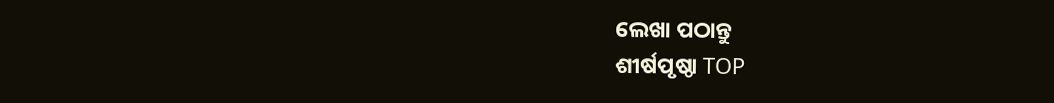ଲେଖା ପଠାନ୍ତୁ
ଶୀର୍ଷପୃଷ୍ଠା TOP